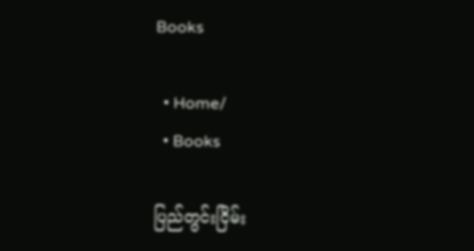Books

  • Home/
  • Books

ပြည်တွင်းငြိမ်း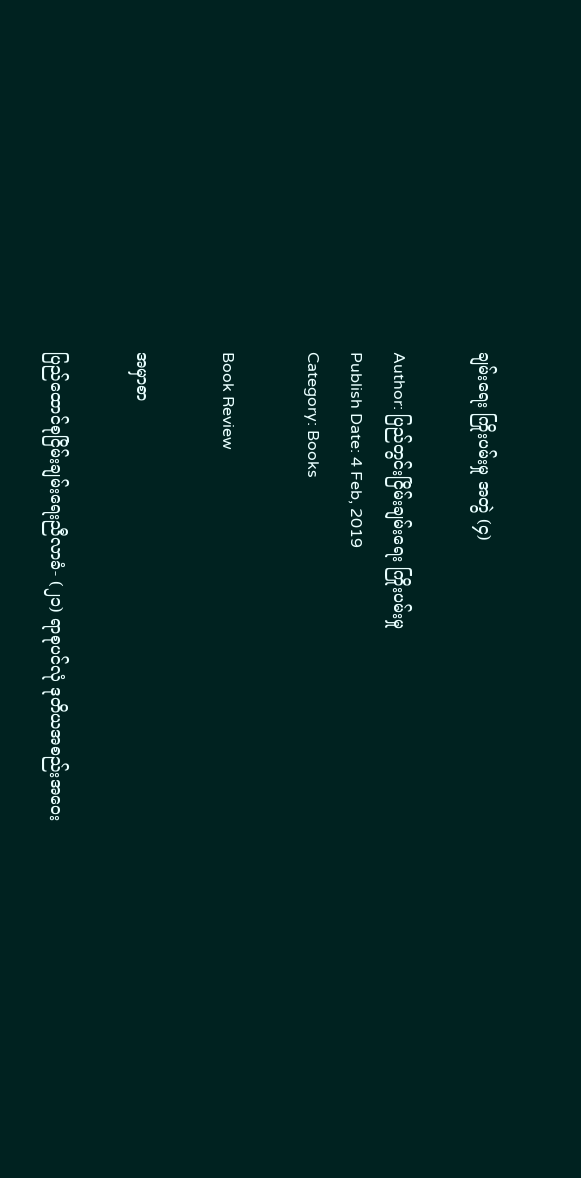ချမ်းရေး ကြိုးပမ်းမှု အတွဲ (၄)

Author: ပြည်တွင်းငြိမ်းချမ်းရေး ကြိုးပမ်းမှု
Publish Date: 4 Feb, 2019
Category: Books

Book Review

အမှာစာ

ပြည်ထောင်စုငြိမ်းချမ်းရေးညီလာခံ- (၂၁) ရာစုပင်လုံ ဒုတိယအစည်းအဝေး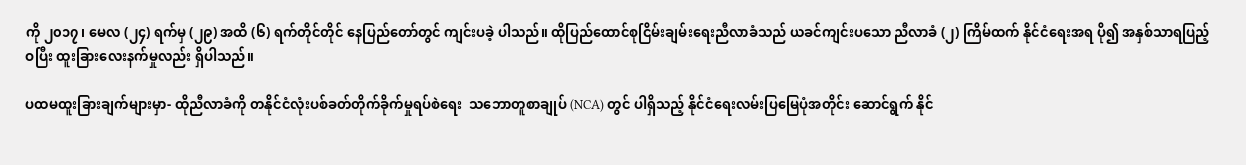ကို ၂၀၁၇၊ မေလ (၂၄) ရက်မှ (၂၉) အထိ (၆) ရက်တိုင်တိုင် နေပြည်တော်တွင် ကျင်းပခဲ့ ပါသည်။ ထိုပြည်ထောင်စုငြိမ်းချမ်းရေးညီလာခံသည် ယခင်ကျင်းပသော ညီလာခံ (၂) ကြိမ်ထက် နိုင်ငံရေးအရ ပို၍ အနှစ်သာရပြည့်ဝပြီး ထူးခြားလေးနက်မှုလည်း ရှိပါသည်။

ပထမထူးခြားချက်များမှာ- ထိုညီလာခံကို တနိုင်ငံလုံးပစ်ခတ်တိုက်ခိုက်မှုရပ်စဲရေး  သဘောတူစာချုပ် (NCA) တွင် ပါရှိသည့် နိုင်ငံရေးလမ်းပြမြေပုံအတိုင်း ဆောင်ရွက် နိုင်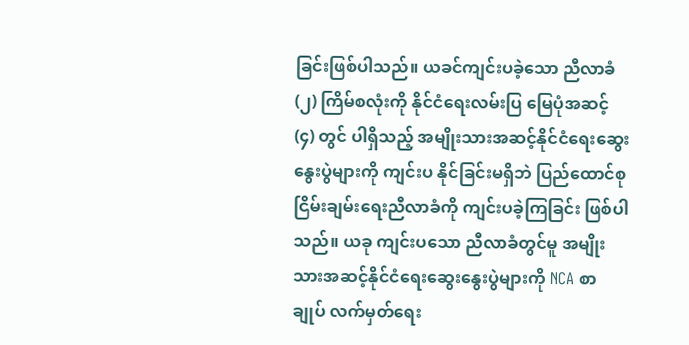ခြင်းဖြစ်ပါသည်။ ယခင်ကျင်းပခဲ့သော ညီလာခံ (၂) ကြိမ်စလုံးကို နိုင်ငံရေးလမ်းပြ မြေပုံအဆင့် (၄) တွင် ပါရှိသည့် အမျိုးသားအဆင့်နိုင်ငံရေးဆွေးနွေးပွဲများကို ကျင်းပ နိုင်ခြင်းမရှိဘဲ ပြည်ထောင်စုငြိမ်းချမ်းရေးညီလာခံကို ကျင်းပခဲ့ကြခြင်း ဖြစ်ပါသည်။ ယခု ကျင်းပသော ညီလာခံတွင်မူ အမျိုးသားအဆင့်နိုင်ငံရေးဆွေးနွေးပွဲများကို NCA စာချုပ် လက်မှတ်ရေး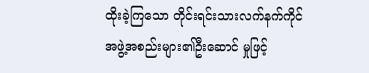ထိုးခဲ့ကြသော တိုင်းရင်းသားလက်နက်ကိုင်အဖွဲ့အစည်းများ၏ဦးဆောင် မှုဖြင့်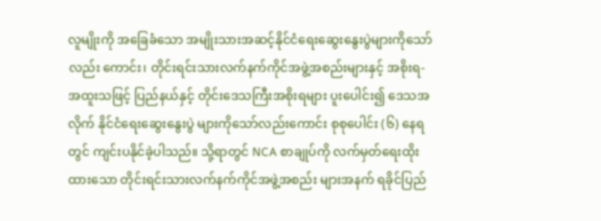လူမျိုးကို အခြေခံသော အမျိုးသားအဆင့်နိုင်ငံရေးဆွေးနွေးပွဲများကိုသော်လည်း ကောင်း၊ တိုင်းရင်းသားလက်နက်ကိုင်အဖွဲ့အစည်းများနှင့် အစိုးရ- အထူးသဖြင့် ပြည်နယ်နှင့် တိုင်းဒေသကြီးအစိုးရများ ပူးပေါင်း၍ ဒေသအလိုက် နိုင်ငံရေးဆွေးနွေးပွဲ များကိုသော်လည်းကောင်း စုစုပေါင်း (၆) နေရတွင် ကျင်းပနိုင်ခဲ့ပါသည်။ သို့ရာတွင် NCA စာချုပ်ကို လက်မှတ်ရေးထိုးထားသော တိုင်းရင်းသားလက်နက်ကိုင်အဖွဲ့အစည်း များအနက် ရခိုင်ပြည်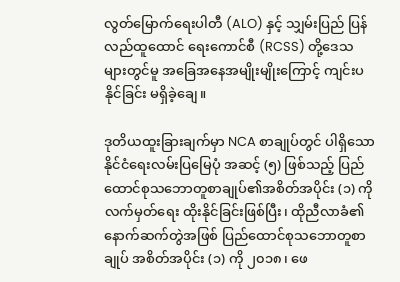လွတ်မြောက်ရေးပါတီ (ALO) နှင့် သျှမ်းပြည် ပြန်လည်ထူထောင် ရေးကောင်စီ (RCSS) တို့ဒေသများတွင်မူ အခြေအနေအမျိုးမျိုးကြောင့် ကျင်းပနိုင်ခြင်း မရှိခဲ့ချေ။

ဒုတိယထူးခြားချက်မှာ NCA စာချုပ်တွင် ပါရှိသော နိုင်ငံရေးလမ်းပြမြေပုံ အဆင့် (၅) ဖြစ်သည့် ပြည်ထောင်စုသဘောတူစာချုပ်၏အစိတ်အပိုင်း (၁) ကို လက်မှတ်ရေး ထိုးနိုင်ခြင်းဖြစ်ပြီး၊ ထိုညီလာခံ၏နောက်ဆက်တွဲအဖြစ် ပြည်ထောင်စုသဘောတူစာချုပ် အစိတ်အပိုင်း (၁) ကို ၂၀၁၈၊ ဖေ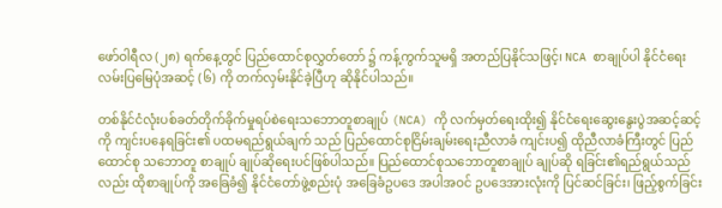ဖော်ဝါရီလ (၂၈) ရက်နေ့တွင် ပြည်ထောင်စုလွှတ်တော် ၌ ကန့်ကွက်သူမရှိ အတည်ပြနိုင်သဖြင့်၊ NCA စာချုပ်ပါ နိုင်ငံရေးလမ်းပြမြေပုံအဆင့် (၆) ကို တက်လှမ်းနိုင်ခဲ့ပြီဟု ဆိုနိုင်ပါသည်။

တစ်နိုင်ငံလုံးပစ်ခတ်တိုက်ခိုက်မှုရပ်စဲရေးသဘောတူစာချုပ် (NCA) ကို လက်မှတ်ရေးထိုး၍ နိုင်ငံရေးဆွေးနွေးပွဲအဆင့်ဆင့်ကို ကျင်းပနေရခြင်း၏ ပထမရည်ရွယ်ချက် သည် ပြည်ထောင်စုငြိမ်းချမ်းရေးညီလာခံ ကျင်းပ၍ ထိုညီလာခံကြီးတွင် ပြည်ထောင်စု သဘောတူ စာချုပ် ချုပ်ဆိုရေးပင်ဖြစ်ပါသည်။ ပြည်ထောင်စုသဘောတူစာချုပ် ချုပ်ဆို ရခြင်း၏ရည်ရွယ်သည်လည်း ထိုစာချုပ်ကို အခြေခံ၍ နိုင်ငံတော်ဖွဲ့စည်းပုံ အခြေခံဥပဒေ အပါအဝင် ဥပဒေအားလုံးကို ပြင်ဆင်ခြင်း၊ ဖြည့်စွက်ခြင်း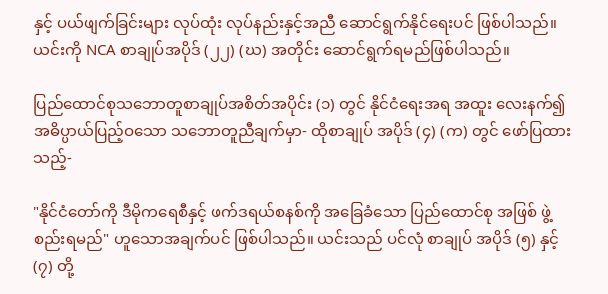နှင့် ပယ်ဖျက်ခြင်းများ လုပ်ထုံး လုပ်နည်းနှင့်အညီ ဆောင်ရွက်နိုင်ရေးပင် ဖြစ်ပါသည်။ ယင်းကို NCA စာချုပ်အပိုဒ် (၂၂) (ဃ) အတိုင်း ဆောင်ရွက်ရမည်ဖြစ်ပါသည်။

ပြည်ထောင်စုသဘောတူစာချုပ်အစိတ်အပိုင်း (၁) တွင် နိုင်ငံရေးအရ အထူး လေးနက်၍ အဓိပ္ပာယ်ပြည့်ဝသော သဘောတူညီချက်မှာ- ထိုစာချုပ် အပိုဒ် (၄) (က) တွင် ဖော်ပြထားသည့်-

"နိုင်ငံတော်ကို ဒီမိုကရေစီနှင့် ဖက်ဒရယ်စနစ်ကို အခြေခံသော ပြည်ထောင်စု အဖြစ် ဖွဲ့စည်းရမည်" ဟူသောအချက်ပင် ဖြစ်ပါသည်။ ယင်းသည် ပင်လုံ စာချုပ် အပိုဒ် (၅) နှင့် (၇) တို့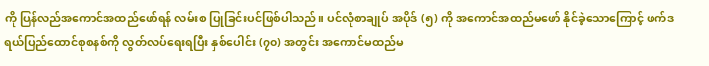ကို ပြန်လည်အကောင်အထည်ဖော်ရန် လမ်းစ ပြုခြင်းပင်ဖြစ်ပါသည်။ ပင်လုံစာချုပ် အပိုဒ် (၅) ကို အကောင်အထည်မဖော် နိုင်ခဲ့သောကြောင့် ဖက်ဒရယ်ပြည်ထောင်စုစနစ်ကို လွတ်လပ်ရေးရပြီး နှစ်ပေါင်း (၇၀) အတွင်း အကောင်မထည်မ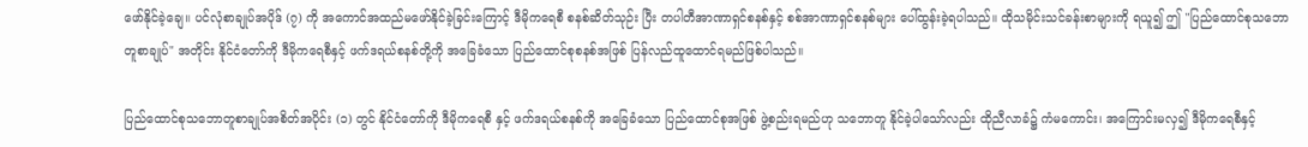ဖော်နိုင်ခဲ့ချေ။ ပင်လုံစာချုပ်အပိုဒ် (၇) ကို အကောင်အထည်မဖော်နိုင်ခဲ့ခြင်းကြောင့် ဒီမိုကရေစီ စနစ်ဆိတ်သုဉ်း ပြီး တပါတီအာဏာရှင်စနစ်နှင့် စစ်အာဏာရှင်စနစ်များ ပေါ်ထွန်းခဲ့ရပါသည်။ ထိုသမိုင်းသင်ခန်းစာများကို ရယူ၍ ဤ "ပြည်ထောင်စုသဘောတူစာချုပ်" အတိုင်း နိုင်ငံတော်ကို ဒီမိုကရေစီနှင့် ဖက်ဒရယ်စနစ်တို့ကို အခြေခံသော ပြည်ထောင်စုစနစ်အဖြစ် ပြန်လည်ထူထောင်ရမည်ဖြစ်ပါသည်။

ပြည်ထောင်စုသဘောတူစာချုပ်အစိတ်အပိုင်း (၁) တွင် နိုင်ငံတော်ကို ဒီမိုကရေစီ နှင့် ဖက်ဒရယ်စနစ်ကို အခြေခံသော ပြည်ထောင်စုအဖြစ် ဖွဲ့စည်းရမည်ဟု သဘောတူ နိုင်ခဲ့ပါသော်လည်း ထိုညီလာခံ၌ ကံမကောင်း၊ အကြောင်းမလှ၍ ဒီမိုကရေစီနှင့်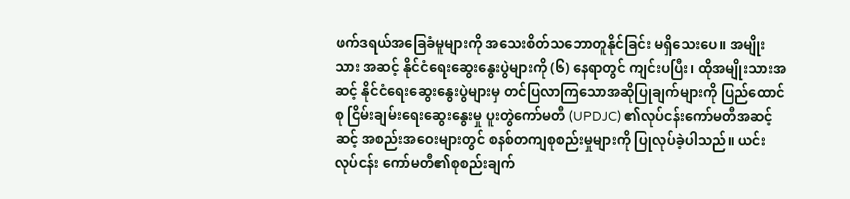ဖက်ဒရယ်အခြေခံမူများကို အသေးစိတ်သဘောတူနိုင်ခြင်း မရှိသေးပေ။ အမျိုးသား အဆင့် နိုင်ငံရေးဆွေးနွေးပွဲများကို (၆) နေရာတွင် ကျင်းပပြီး၊ ထိုအမျိုးသားအဆင့် နိုင်ငံရေးဆွေးနွေးပွဲများမှ တင်ပြလာကြသောအဆိုပြုချက်များကို ပြည်ထောင်စု ငြိမ်းချမ်းရေးဆွေးနွေးမှု ပူးတွဲကော်မတီ (UPDJC) ၏လုပ်ငန်းကော်မတီအဆင့်ဆင့် အစည်းအဝေးများတွင် စနစ်တကျစုစည်းမှုများကို ပြုလုပ်ခဲ့ပါသည်။ ယင်းလုပ်ငန်း ကော်မတီ၏စုစည်းချက်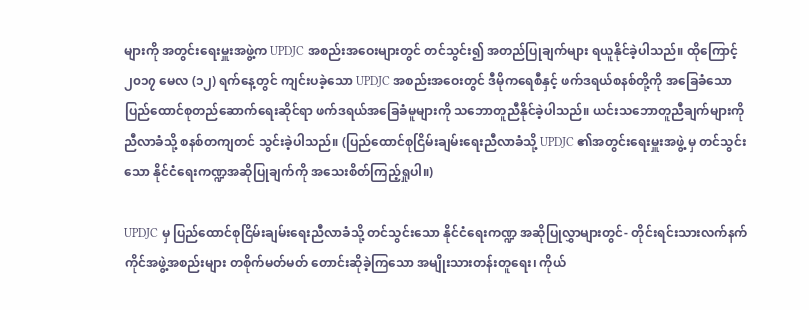များကို အတွင်းရေးမှူးအဖွဲ့က UPDJC အစည်းအဝေးများတွင် တင်သွင်း၍ အတည်ပြုချက်များ ရယူနိုင်ခဲ့ပါသည်။ ထိုကြောင့် ၂၀၁၇ မေလ (၁၂) ရက်နေ့တွင် ကျင်းပခဲ့သော UPDJC အစည်းအဝေးတွင် ဒီမိုကရေစီနှင့် ဖက်ဒရယ်စနစ်တို့ကို အခြေခံသော ပြည်ထောင်စုတည်ဆောက်ရေးဆိုင်ရာ ဖက်ဒရယ်အခြေခံမူများကို သဘောတူညီနိုင်ခဲ့ပါသည်။ ယင်းသဘောတူညီချက်များကို ညီလာခံသို့ စနစ်တကျတင် သွင်းခဲ့ပါသည်။ (ပြည်ထောင်စုငြိမ်းချမ်းရေးညီလာခံသို့ UPDJC ၏အတွင်းရေးမှူးအဖွဲ့ မှ တင်သွင်းသော နိုင်ငံရေးကဏ္ဍအဆိုပြုချက်ကို အသေးစိတ်ကြည့်ရှုပါ။)

UPDJC မှ ပြည်ထောင်စုငြိမ်းချမ်းရေးညီလာခံသို့ တင်သွင်းသော နိုင်ငံရေးကဏ္ဍ အဆိုပြုလွှာများတွင်- တိုင်းရင်းသားလက်နက်ကိုင်အဖွဲ့အစည်းများ တစိုက်မတ်မတ် တောင်းဆိုခဲ့ကြသော အမျိုးသားတန်းတူရေး၊ ကိုယ်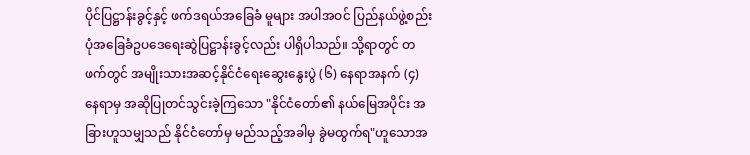ပိုင်ပြဋ္ဌာန်းခွင့်နှင့် ဖက်ဒရယ်အခြေခံ မူများ အပါအဝင် ပြည်နယ်ဖွဲ့စည်းပုံအခြေခံဥပဒေရေးဆွဲပြဋ္ဌာန်းခွင့်လည်း ပါရှိပါသည်။ သို့ရာတွင် တဖက်တွင် အမျိုးသားအဆင့်နိုင်ငံရေးဆွေးနွေးပွဲ (၆) နေရာအနက် (၄) နေရာမှ အဆိုပြုတင်သွင်းခဲ့ကြသော "နိုင်ငံတော်၏ နယ်မြေအပိုင်း အခြားဟူသမျှသည် နိုင်ငံတော်မှ မည်သည့်အခါမှ ခွဲမထွက်ရ"ဟူသောအ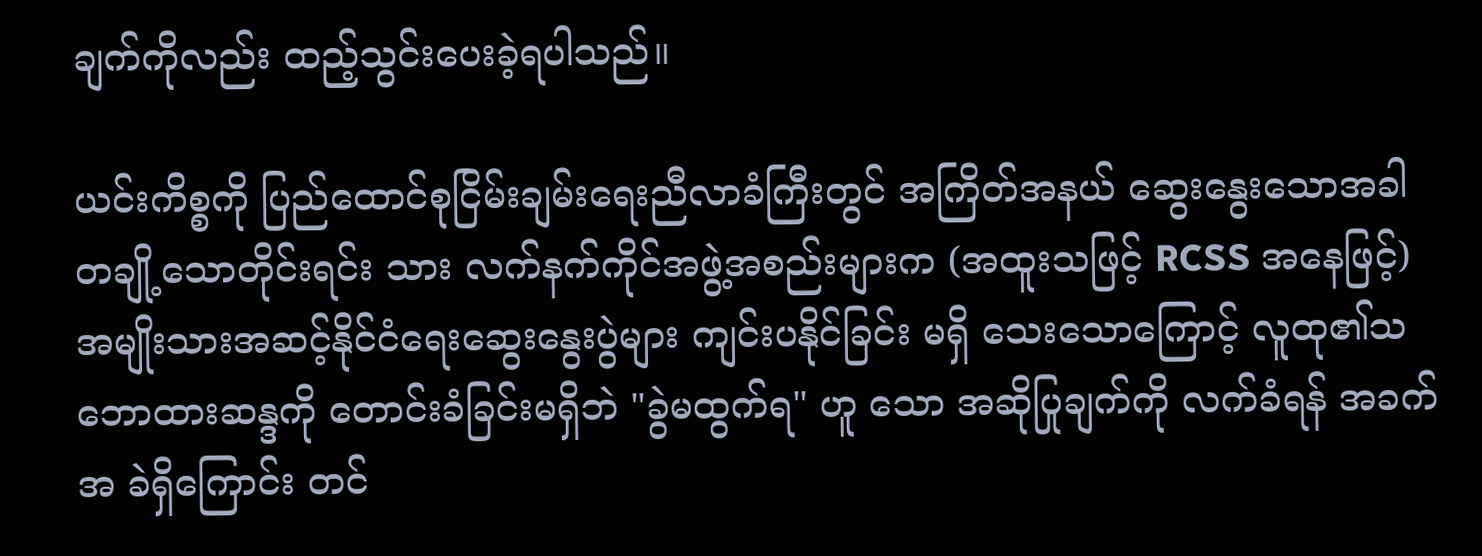ချက်ကိုလည်း ထည့်သွင်းပေးခဲ့ရပါသည်။

ယင်းကိစ္စကို ပြည်ထောင်စုငြိမ်းချမ်းရေးညီလာခံကြီးတွင် အကြိတ်အနယ် ဆွေးနွေးသောအခါ တချို့သောတိုင်းရင်း သား လက်နက်ကိုင်အဖွဲ့အစည်းများက (အထူးသဖြင့် RCSS အနေဖြင့်) အမျိုးသားအဆင့်နိုင်ငံရေးဆွေးနွေးပွဲများ ကျင်းပနိုင်ခြင်း မရှိ သေးသောကြောင့် လူထု၏သဘောထားဆန္ဒကို တောင်းခံခြင်းမရှိဘဲ "ခွဲမထွက်ရ" ဟူ သော အဆိုပြုချက်ကို လက်ခံရန် အခက်အ ခဲရှိကြောင်း တင်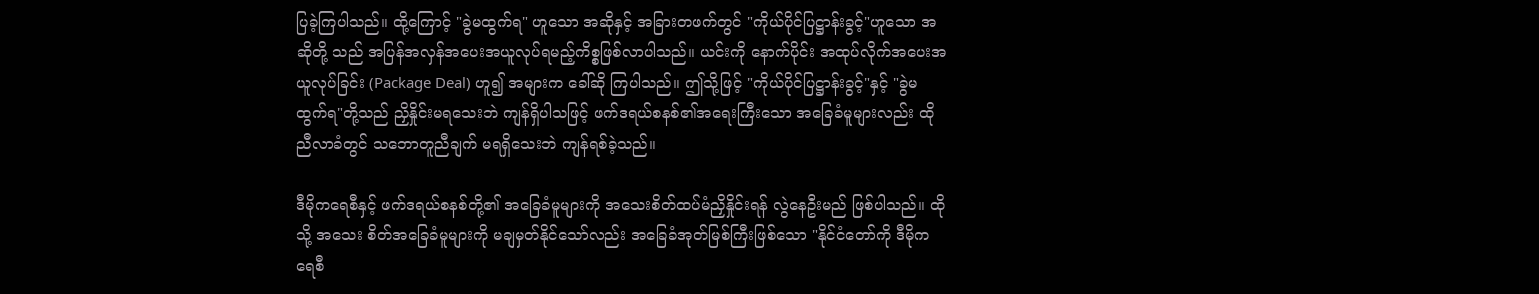ပြခဲ့ကြပါသည်။ ထို့ကြောင့် "ခွဲမထွက်ရ" ဟူသော အဆိုနှင့် အခြားတဖက်တွင် "ကိုယ်ပိုင်ပြဋ္ဌာန်းခွင့်"ဟူသော အဆိုတို့ သည် အပြန်အလှန်အပေးအယူလုပ်ရမည့်ကိစ္စဖြစ်လာပါသည်။ ယင်းကို နောက်ပိုင်း အထုပ်လိုက်အပေးအယူလုပ်ခြင်း (Package Deal) ဟူ၍ အများက ခေါ်ဆို ကြပါသည်။ ဤသို့ဖြင့် "ကိုယ်ပိုင်ပြဋ္ဌာန်းခွင့်"နှင့် "ခွဲမထွက်ရ"တို့သည် ညှိနှိုင်းမရသေးဘဲ ကျန်ရှိပါသဖြင့် ဖက်ဒရယ်စနစ်၏အရေးကြီးသော အခြေခံမူများလည်း ထိုညီလာခံတွင် သဘောတူညီချက် မရရှိသေးဘဲ ကျန်ရစ်ခဲ့သည်။

ဒီမိုကရေစီနှင့် ဖက်ဒရယ်စနစ်တို့၏ အခြေခံမူများကို အသေးစိတ်ထပ်မံညှိနှိုင်းရန် လွဲနေဦးမည် ဖြစ်ပါသည်။ ထိုသို့ အသေး စိတ်အခြေခံမူများကို မချမှတ်နိုင်သော်လည်း အခြေခံအုတ်မြစ်ကြီးဖြစ်သော "နိုင်ငံတော်ကို ဒီမိုကရေစီ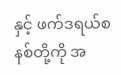နှင့် ဖက်ဒရယ်စနစ်တို့ကို အ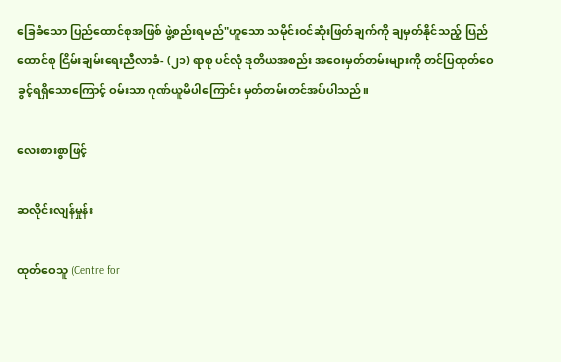ခြေခံသော ပြည်ထောင်စုအဖြစ် ဖွဲ့စည်းရမည်"ဟူသော သမိုင်းဝင်ဆုံးဖြတ်ချက်ကို ချမှတ်နိုင်သည့် ပြည်ထောင်စု ငြိမ်းချမ်းရေးညီလာခံ- (၂၁) ရာစု ပင်လုံ ဒုတိယအစည်း အဝေးမှတ်တမ်းများကို တင်ပြထုတ်ဝေခွင့်ရရှိသောကြောင့် ဝမ်းသာ ဂုဏ်ယူမိပါကြောင်း မှတ်တမ်းတင်အပ်ပါသည်။

လေးစားစွာဖြင့်

ဆလိုင်းလျန်မှုန်း

ထုတ်ဝေသူ (Centre for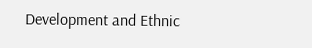Development and Ethnic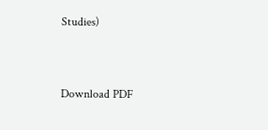Studies)


Download PDF